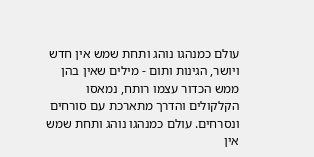עולם כמנהגו נוהג ותחת שמש אין חדש ויושר, הגינות ותום - מילים שאין בהן ממש הכדור עצמו רותח, נמאסו הקלקולים והדרך מתארכת עם סורחים ונסרחים. עולם כמנהגו נוהג ותחת שמש אין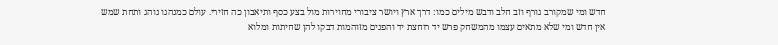חדש ומי שמקורב גורף וזב חלב ודבש מילים כמו: דרך ארץ ויושר ציבורי מחוירות מול בצע כסף ותיאבון כה חזירי. עולם כמנהגו נוהג ותחת שמש אין חדש ומי שלא מתאים עצמו מהמשחק פרש יד רוחצת יד והפנים מזוהמות דבקו להן שחיתות ומלוא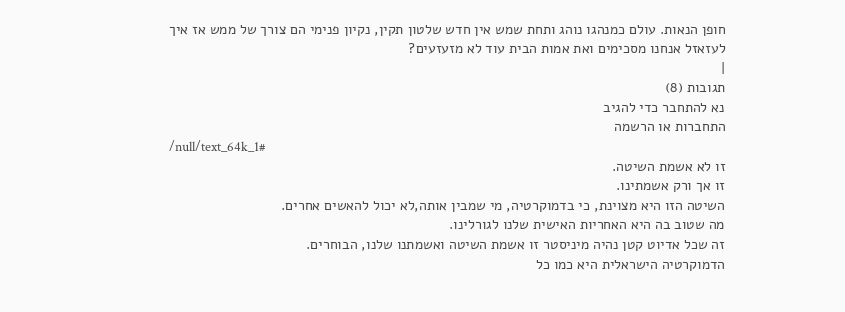חופן הנאות. עולם כמנהגו נוהג ותחת שמש אין חדש שלטון תקין, נקיון פנימי הם צורך של ממש אז איך לעזאזל אנחנו מסכימים ואת אמות הבית עוד לא מזעזעים?
|
תגובות (8)
נא להתחבר כדי להגיב
התחברות או הרשמה
/null/text_64k_1#
זו לא אשמת השיטה.
זו אך ורק אשמתינו.
השיטה הזו היא מצוינת, כי בדמוקרטיה, מי שמבין אותה,לא יכול להאשים אחרים.
מה שטוב בה היא האחריות האישית שלנו לגורלינו.
זה שכל אדיוט קטן נהיה מיניסטר זו אשמת השיטה ואשמתנו שלנו, הבוחרים.
הדמוקרטיה הישראלית היא כמו כל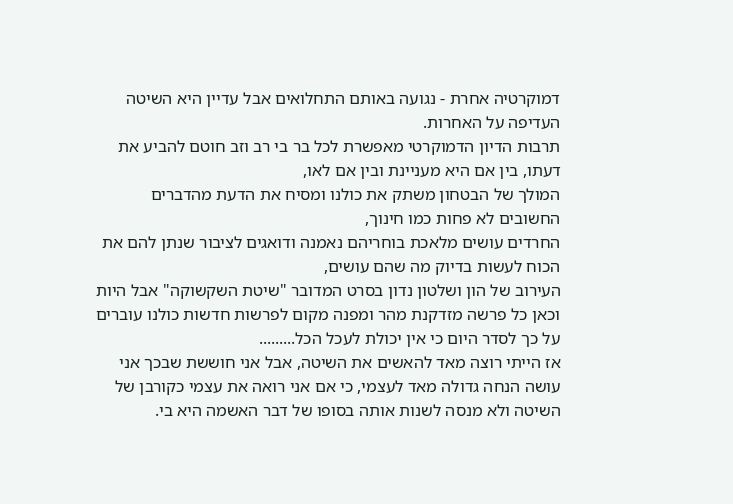דמוקרטיה אחרת - נגועה באותם התחלואים אבל עדיין היא השיטה העדיפה על האחרות.
תרבות הדיון הדמוקרטי מאפשרת לכל בר בי רב וזב חוטם להביע את דעתו, בין אם היא מעניינת ובין אם לאו,
המולך של הבטחון משתק את כולנו ומסיח את הדעת מהדברים החשובים לא פחות כמו חינוך,
החרדים עושים מלאכת בוחריהם נאמנה ודואגים לציבור שנתן להם את הכוח לעשות בדיוק מה שהם עושים,
העירוב של הון ושלטון נדון בסרט המדובר "שיטת השקשוקה" אבל היות וכאן כל פרשה מזדקנת מהר ומפנה מקום לפרשות חדשות כולנו עוברים על כך לסדר היום כי אין יכולת לעכל הכל.........
אז הייתי רוצה מאד להאשים את השיטה, אבל אני חוששת שבכך אני עושה הנחה גדולה מאד לעצמי, כי אם אני רואה את עצמי כקורבן של השיטה ולא מנסה לשנות אותה בסופו של דבר האשמה היא בי.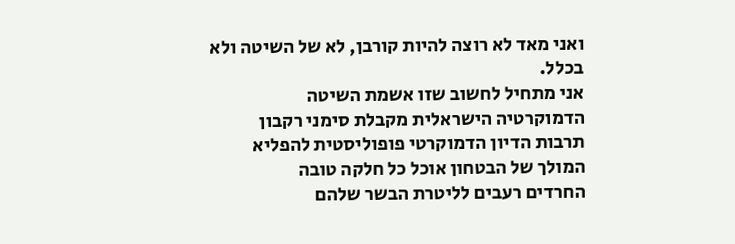ואני מאד לא רוצה להיות קורבן, לא של השיטה ולא בכלל.
אני מתחיל לחשוב שזו אשמת השיטה
הדמוקרטיה הישראלית מקבלת סימני רקבון
תרבות הדיון הדמוקרטי פופוליסטית להפליא
המולך של הבטחון אוכל כל חלקה טובה
החרדים רעבים לליטרת הבשר שלהם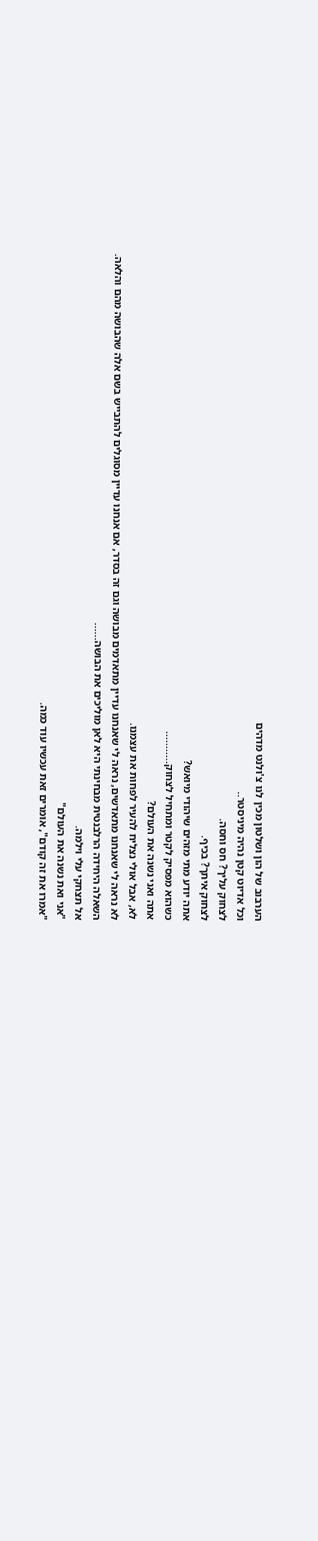הערבוב של הון ושלטון מכין לנו צ'ולנט מדהים
וכל אדיוט קטן נהיה מיניסטר..
לצחוק עליך? חס וחסה.
לצחוק איתך? בכיף.
אתה יודע מתי מזהים שיהודי מיואש?
כשהוא מפסיק לקטר ומתחיל לצחוק...........
אתה ואני נשנה את העולם?
לא, אבל אולי נצליח להעיר לפחות את עצמנו.
לא נראה לי שאנחנו מתאדשים, נראה לי שאנחנו עדיין מתאדמים מבושה וגם זה בסדר, אם אנחנו עדיין מסוגלים להתבייש בשם אלה שהבושה מהם והלאה.
השאלה היחידה הרלבנטית מבחינתי היא לאן מוליכים את הבושה......
אל תצחקי עלי וילמה.
"אני ואת נשנה את העולם"
"אמרו את זה קודם", אומרים זאת עכשיו עוד כמה.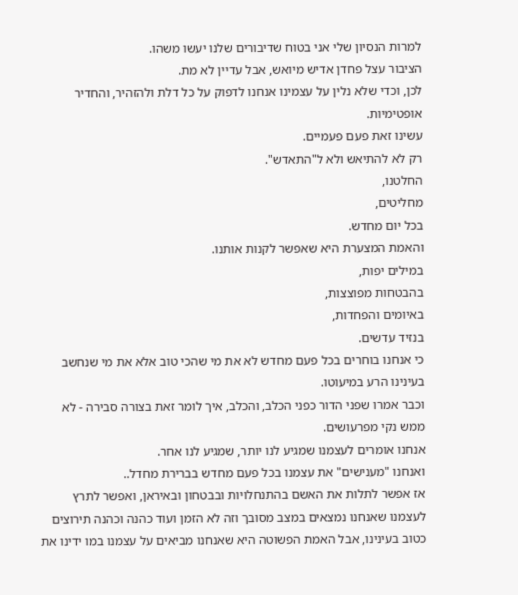למרות הנסיון שלי אני בטוח שדיבורים שלנו יעשו משהו.
הציבור עצל פחדן אדיש מיואש, אבל עדיין לא מת.
לכן, וכדי שלא נלין על עצמינו אנחנו לדפוק על כל דלת ולהזהיר, והחדיר אופטימיות.
עשינו זאת פעם פעמיים.
רק לא להתיאש ולא ל"התאדש".
החלטנו,
מחליטים,
בכל יום מחדש.
והאמת המצערת היא שאפשר לקנות אותנו.
במילים יפות,
בהבטחות מפוצצות,
באיומים והפחדות,
בנזיד עדשים.
כי אנחנו בוחרים בכל פעם מחדש לא את מי שהכי טוב אלא את מי שנחשב בעינינו הרע במיעוטו.
וכבר אמרו שפני הדור כפני הכלב, והכלב, איך לומר זאת בצורה סבירה - לא ממש נקי מפרעושים.
אנחנו אומרים לעצמנו שמגיע לנו יותר, שמגיע לנו אחר.
ואנחנו "מענישים" את עצמנו בכל פעם מחדש בברירת מחדל..
אז אפשר לתלות את האשם בהתנחלויות ובבטחון ובאיראן, ואפשר לתרץ לעצמנו שאנחנו נמצאים במצב מסובך וזה לא הזמן ועוד כהנה וכהנה תירוצים כטוב בעינינו, אבל האמת הפשוטה היא שאנחנו מביאים על עצמנו במו ידינו את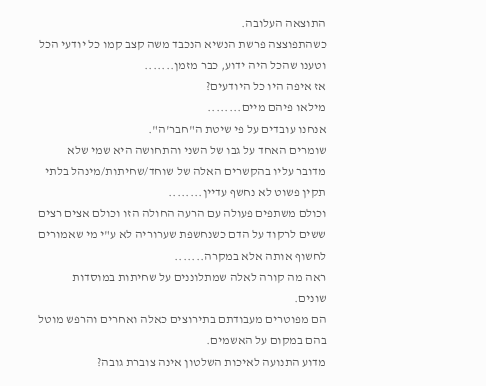התוצאה העלובה.
כשהתפוצצה פרשת הנשיא הנכבד משה קצב קמו כל יודעי הכל וטענו שהכל היה ידוע, כבר מזמן.......
אז איפה היו כל היודעים?
מילאו פיהם מיים........
אנחנו עובדים על פי שיטת ה"חבר'ה".
שומרים האחד על גבו של השני והתחושה היא שמי שלא מדובר עליו בהקשרים האלה של שוחד/שחיתות/מינהל בלתי תקין פשוט לא נחשף עדיין........
וכולם משתפים פעולה עם הרעה החולה הזו וכולם אצים רצים ששים לרקוד על הדם כשנחשפת שערוריה לא ע"י מי שאמורים לחשוף אותה אלא במקרה.......
ראה מה קורה לאלה שמתלוננים על שחיתות במוסדות שונים.
הם מפוטרים מעבודתם בתירוצים כאלה ואחרים והרפש מוטל בהם במקום על האשמים.
מדוע התנועה לאיכות השלטון אינה צוברת גובה?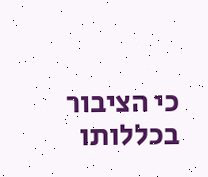כי הציבור בכללותו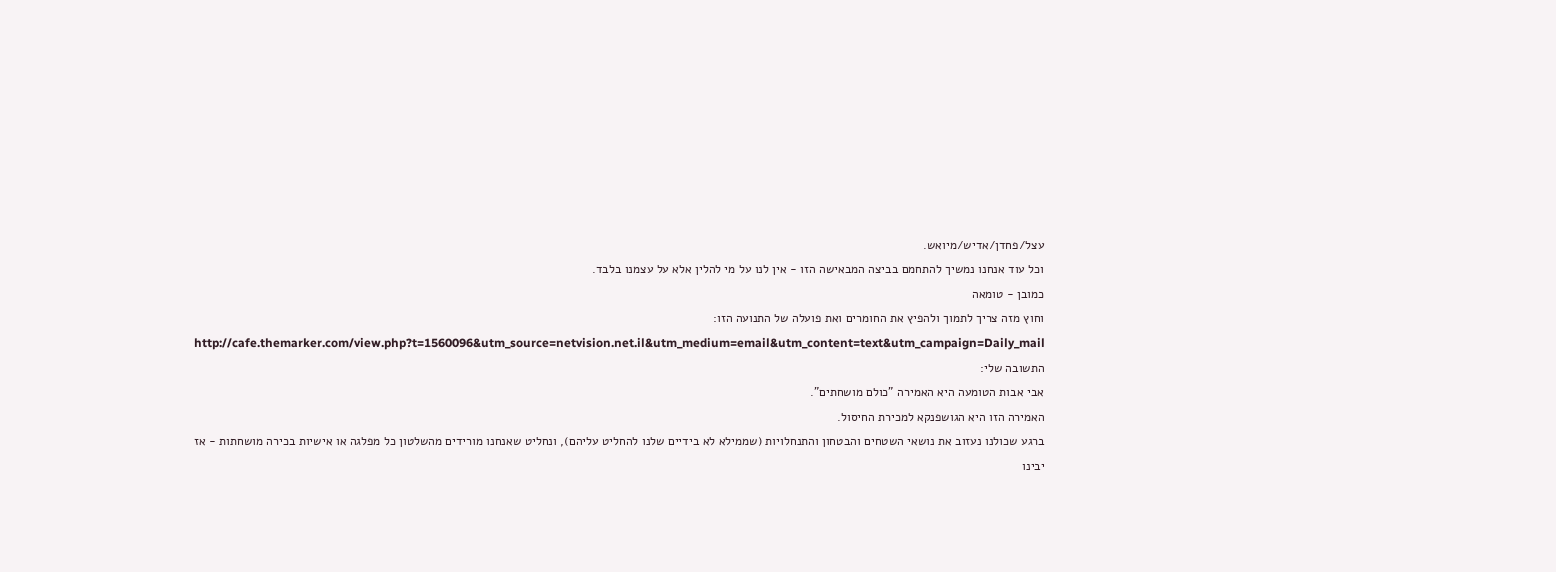עצל/פחדן/אדיש/מיואש.
וכל עוד אנחנו נמשיך להתחמם בביצה המבאישה הזו - אין לנו על מי להלין אלא על עצמנו בלבד.
כמובן - טומאה
וחוץ מזה צריך לתמוך ולהפיץ את החומרים ואת פועלה של התנועה הזו:
http://cafe.themarker.com/view.php?t=1560096&utm_source=netvision.net.il&utm_medium=email&utm_content=text&utm_campaign=Daily_mail
התשובה שלי:
אבי אבות הטומעה היא האמירה "כולם מושחתים".
האמירה הזו היא הגושפנקא למכירת החיסול.
ברגע שכולנו נעזוב את נושאי השטחים והבטחון והתנחלויות (שממילא לא בידיים שלנו להחליט עליהם), ונחליט שאנחנו מורידים מהשלטון כל מפלגה או אישיות בכירה מושחתות - אז יבינו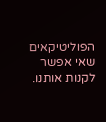הפוליטיקאים שאי אפשר לקנות אותנו.